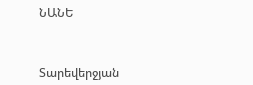ՆԱՆԵ



Տարեվերջյան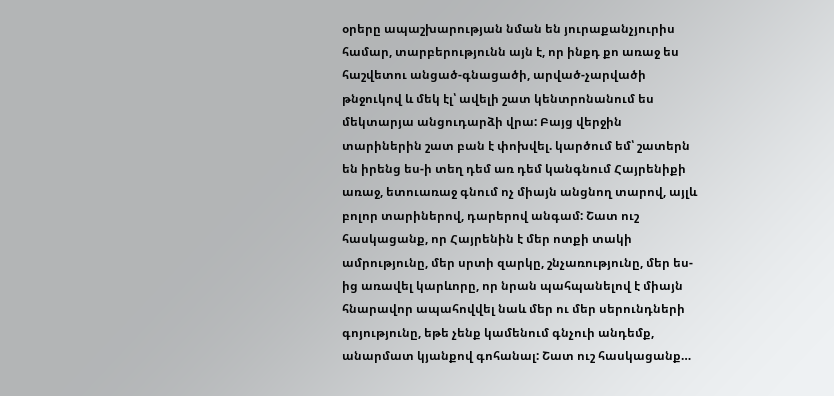օրերը ապաշխարության նման են յուրաքանչյուրիս համար, տարբերությունն այն է, որ ինքդ քո առաջ ես հաշվետու անցած-գնացածի, արված-չարվածի թնջուկով և մեկ էլ՝ ավելի շատ կենտրոնանում ես մեկտարյա անցուդարձի վրա: Բայց վերջին տարիներին շատ բան է փոխվել. կարծում եմ՝ շատերն են իրենց ես-ի տեղ դեմ առ դեմ կանգնում Հայրենիքի առաջ, ետուառաջ գնում ոչ միայն անցնող տարով, այլև բոլոր տարիներով, դարերով անգամ: Շատ ուշ հասկացանք, որ Հայրենին է մեր ոտքի տակի ամրությունը, մեր սրտի զարկը, շնչառությունը, մեր ես-ից առավել կարևորը, որ նրան պահպանելով է միայն հնարավոր ապահովվել նաև մեր ու մեր սերունդների գոյությունը, եթե չենք կամենում գնչուի անդեմք, անարմատ կյանքով գոհանալ: Շատ ուշ հասկացանք…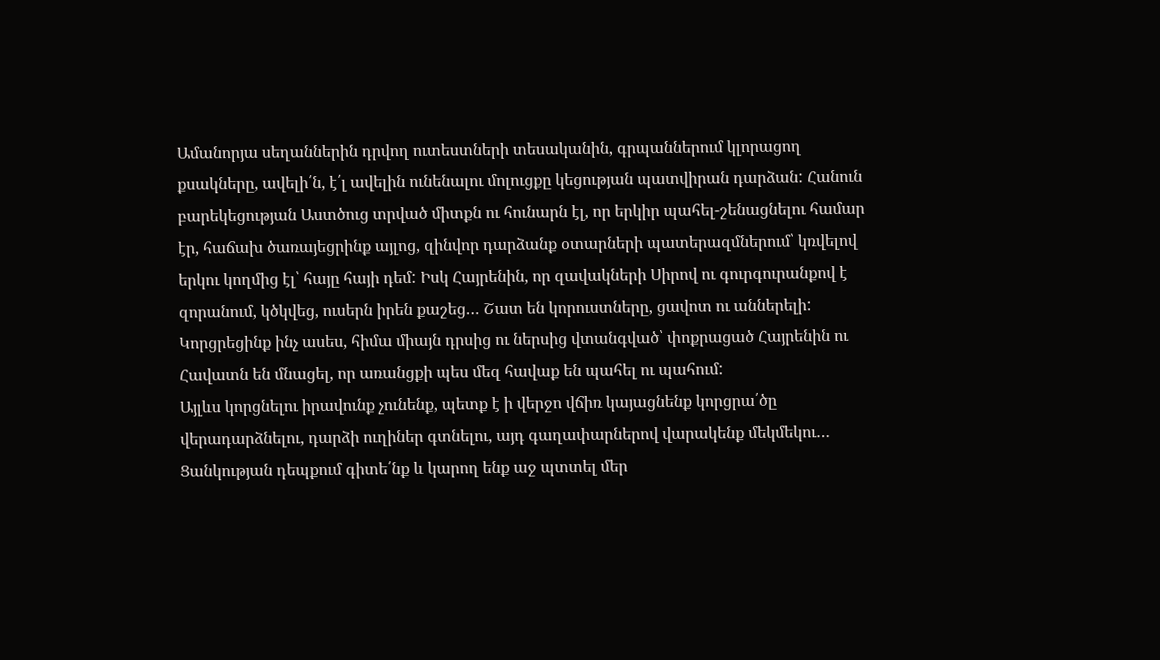Ամանորյա սեղաններին դրվող ուտեստների տեսականին, գրպաններում կլորացող քսակները, ավելի՛ն, է՛լ ավելին ունենալու մոլուցքը կեցության պատվիրան դարձան: Հանուն բարեկեցության Աստծուց տրված միտքն ու հունարն էլ, որ երկիր պահել-շենացնելու համար էր, հաճախ ծառայեցրինք այլոց, զինվոր դարձանք օտարների պատերազմներում՝ կռվելով երկու կողմից էլ՝ հայը հայի դեմ: Իսկ Հայրենին, որ զավակների Սիրով ու գուրգուրանքով է զորանում, կծկվեց, ուսերն իրեն քաշեց… Շատ են կորուստները, ցավոտ ու աններելի: Կորցրեցինք ինչ ասես, հիմա միայն դրսից ու ներսից վտանգված՝ փոքրացած Հայրենին ու Հավատն են մնացել, որ առանցքի պես մեզ հավաք են պահել ու պահում:
Այլևս կորցնելու իրավունք չունենք, պետք է ի վերջո վճիռ կայացնենք կորցրա՛ծը վերադարձնելու, դարձի ուղիներ գտնելու, այդ գաղափարներով վարակենք մեկմեկու… Ցանկության դեպքում գիտե՛նք և կարող ենք աջ պտտել մեր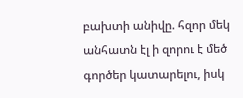բախտի անիվը. հզոր մեկ անհատն էլ ի զորու է մեծ գործեր կատարելու, իսկ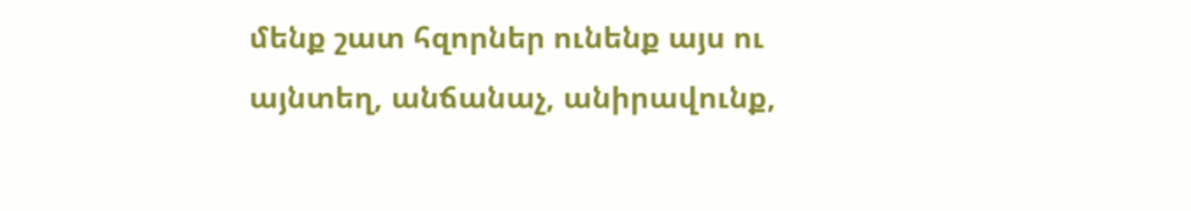մենք շատ հզորներ ունենք այս ու այնտեղ, անճանաչ, անիրավունք,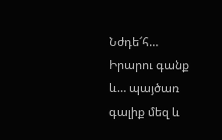Նժդե՜հ…
Իրարու գանք և… պայծառ գալիք մեզ և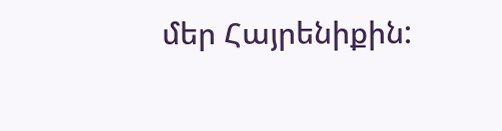մեր Հայրենիքին: